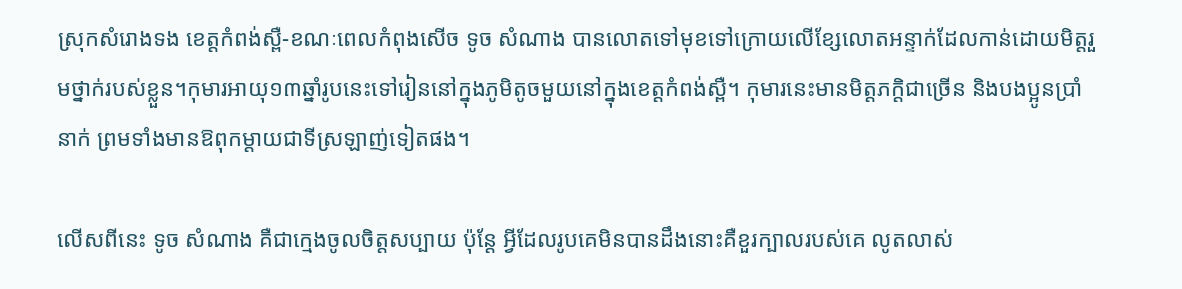ស្រុកសំរោងទង ខេត្តកំពង់ស្ពឺ-ខណៈពេលកំពុងសើច ទូច សំណាង បានលោតទៅមុខទៅក្រោយលើខ្សែលោតអន្ទាក់ដែលកាន់ដោយមិត្តរួមថ្នាក់របស់ខ្លួន។កុមារអាយុ១៣ឆ្នាំរូបនេះទៅរៀននៅក្នុងភូមិតូចមួយនៅក្នុងខេត្តកំពង់ស្ពឺ។ កុមារនេះមានមិត្តភកិ្តជាច្រើន និងបងប្អូនប្រាំនាក់ ព្រមទាំងមានឱពុកម្ដាយជាទីស្រឡាញ់ទៀតផង។

លើសពីនេះ ទូច សំណាង គឺជាក្មេងចូលចិត្តសប្បាយ ប៉ុន្តែ អ្វីដែលរូបគេមិនបានដឹងនោះគឺខួរក្បាលរបស់គេ លូតលាស់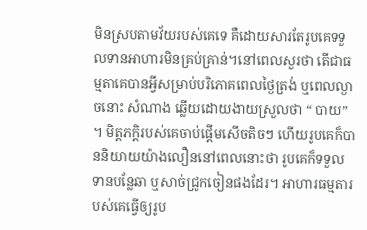មិនស្របតាមវ័យរបស់គេទេ គឺដោយសារតែរូបគេទទួលទានអាហារមិនគ្រប់គ្រាន់។នៅពេលសួរថា តើជាធម្មតាគេបានអ្វីសម្រាប់បរិភោគពេលថ្ងៃត្រង់ ឬពេលល្ងាចនោះ សំណាង ឆ្លើយដោយងាយស្រួលថា “ បាយ” ។ មិត្តភក្តិរបស់គេចាប់ផ្តើមសើចតិចៗ ហើយរូបគេក៏បាននិយាយយ៉ាងលឿននៅពេលនោះថា រូបគេក៏ទទួលទានបន្លែឆា ឬសាច់ជ្រូកចៀនផងដែរ។ អាហារធម្មតារបស់គេធ្វើឲ្យរូប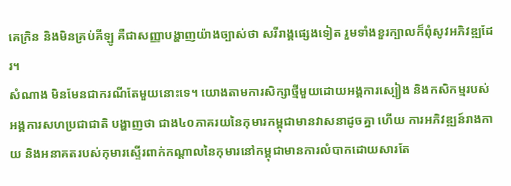គេក្រិន និងមិនគ្រប់គីឡូ គឺជាសញ្ញាបង្ហាញយ៉ាងច្បាស់ថា សរីរាង្គផ្សេងទៀត រួមទាំងខួរក្បាលក៏ពុំសូវអភិវឌ្ឍដែរ។
សំណាង មិនមែនជាករណីតែមួយនោះទេ។ យោងតាមការសិក្សាថ្មីមួយដោយអង្គការស្បៀង និងកសិកម្មរបស់អង្គការសហប្រជាជាតិ បង្ហាញថា ជាង៤០ភាគរយនៃកុមារកម្ពុជាមានវាសនាដូចគ្នា ហើយ ការអភិវឌ្ឍន៍រាងកាយ និងអនាគតរបស់កុមារស្ទើរពាក់កណ្ដាលនៃកុមារនៅកម្ពុជាមានការលំបាកដោយសារតែ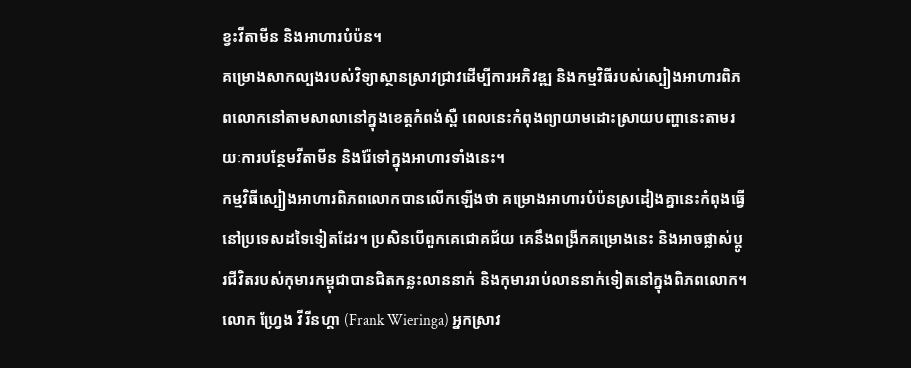ខ្វះវីតាមីន និងអាហារបំប៉ន។
គម្រោងសាកល្បងរបស់វិទ្យាស្ថានស្រាវជ្រាវដើម្បីការអភិវឌ្ឍ និងកម្មវិធីរបស់ស្បៀងអាហារពិភពលោកនៅតាមសាលានៅក្នុងខេត្តកំពង់ស្ពឺ ពេលនេះកំពុងព្យាយាមដោះស្រាយបញ្ហានេះតាមរយៈការបន្ថែមវីតាមីន និងរ៉ែទៅក្នុងអាហារទាំងនេះ។
កម្មវិធីស្បៀងអាហារពិភពលោកបានលើកឡើងថា គម្រោងអាហារបំប៉នស្រដៀងគ្នានេះកំពុងធ្វើនៅប្រទេសដទៃទៀតដែរ។ ប្រសិនបើពួកគេជោគជ័យ គេនឹងពង្រីកគម្រោងនេះ និងអាចផ្លាស់ប្ដូរជីវិតរបស់កុមារកម្ពុជាបានជិតកន្លះលាននាក់ និងកុមាររាប់លាននាក់ទៀតនៅក្នុងពិភពលោក។
លោក ហ្វ្រែង វីរីនហ្គា (Frank Wieringa) អ្នកស្រាវ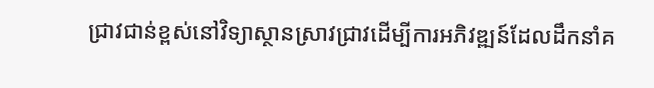ជ្រាវជាន់ខ្ពស់នៅវិទ្យាស្ថានស្រាវជ្រាវដើម្បីការអភិវឌ្ឍន៍ដែលដឹកនាំគ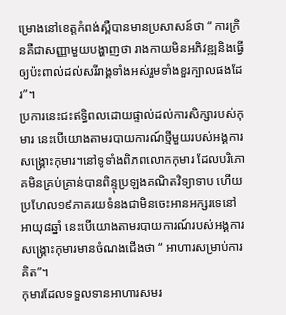ម្រោងនៅខេត្តកំពង់ស្ពឺបានមានប្រសាសន៍ថា “ ការក្រិនគឺជាសញ្ញាមួយបង្ហាញថា រាងកាយមិនអភិវឌ្ឍនិងធ្វើឲ្យប៉ះពាល់ដល់សរីរាង្គទាំងអស់រួមទាំងខួរក្បាលផងដែរ”។
ប្រការនេះជះឥទ្ធិពលដោយផ្ទាល់ដល់ការសិក្សារបស់កុមារ នេះបើយោងតាមរបាយការណ៍ថ្មីមួយរបស់អង្គការសង្គ្រោះកុមារ។នៅទូទាំងពិភពលោកកុមារ ដែលបរិភោគមិនគ្រប់គ្រាន់បានពិន្ទុប្រឡងគណិតវិទ្យាទាប ហើយប្រហែល១៩ភាគរយទំនងជាមិនចេះអានអក្សរទេនៅអាយុ៨ឆ្នាំ នេះបើយោងតាមរបាយការណ៍របស់អង្គការសង្គ្រោះកុមារមានចំណងជើងថា “ អាហារសម្រាប់ការគិត”។
កុមារដែលទទួលទានអាហារសមរ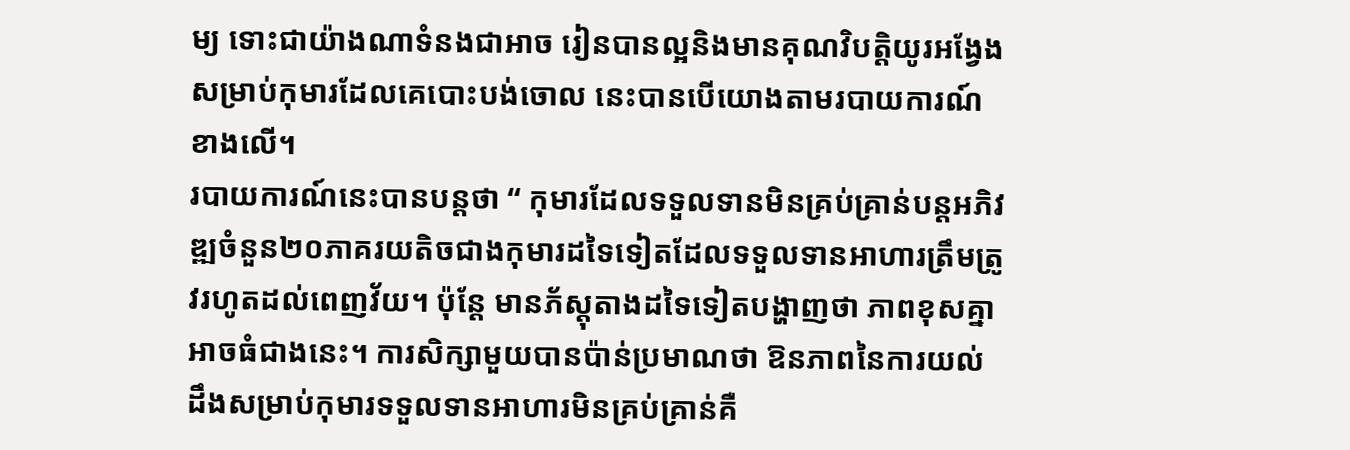ម្យ ទោះជាយ៉ាងណាទំនងជាអាច រៀនបានល្អនិងមានគុណវិបត្តិយូរអង្វែងសម្រាប់កុមារដែលគេបោះបង់ចោល នេះបានបើយោងតាមរបាយការណ៍ខាងលើ។
របាយការណ៍នេះបានបន្តថា “ កុមារដែលទទួលទានមិនគ្រប់គ្រាន់បន្តអភិវឌ្ឍចំនួន២០ភាគរយតិចជាងកុមារដទៃទៀតដែលទទួលទានអាហារត្រឹមត្រូវរហូតដល់ពេញវ័យ។ ប៉ុន្តែ មានភ័ស្តុតាងដទៃទៀតបង្ហាញថា ភាពខុសគ្នាអាចធំជាងនេះ។ ការសិក្សាមួយបានប៉ាន់ប្រមាណថា ឱនភាពនៃការយល់ដឹងសម្រាប់កុមារទទួលទានអាហារមិនគ្រប់គ្រាន់គឺ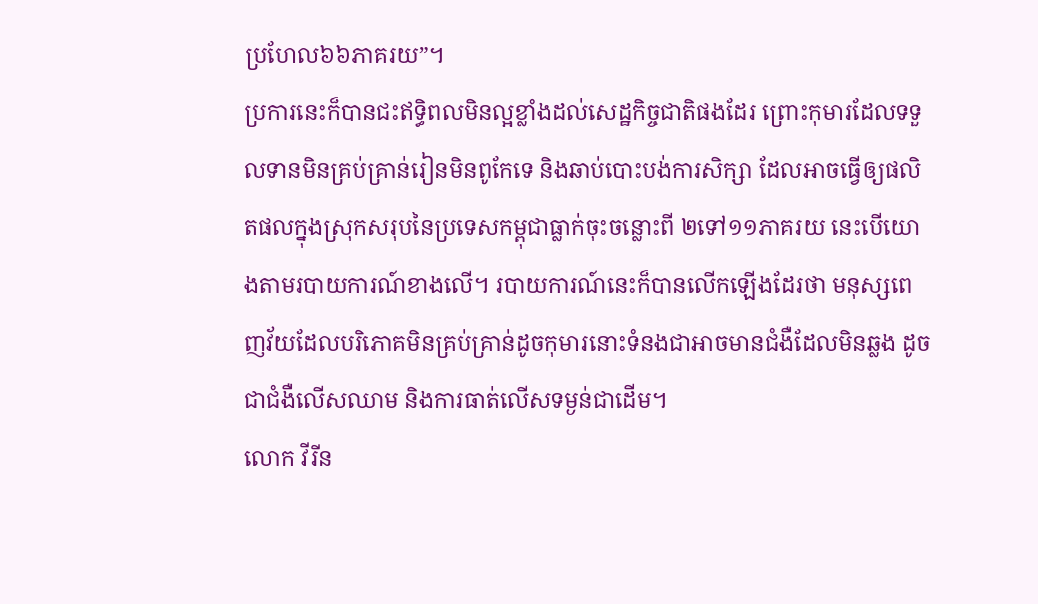ប្រហែល៦៦ភាគរយ”។
ប្រការនេះក៏បានជះឥទ្ធិពលមិនល្អខ្លាំងដល់សេដ្ឋកិច្ចជាតិផងដែរ ព្រោះកុមារដែលទទួលទានមិនគ្រប់គ្រាន់រៀនមិនពូកែទេ និងឆាប់បោះបង់ការសិក្សា ដែលអាចធ្វើឲ្យផលិតផលក្នុងស្រុកសរុបនៃប្រទេសកម្ពុជាធ្លាក់ចុះចន្លោះពី ២ទៅ១១ភាគរយ នេះបើយោងតាមរបាយការណ៍ខាងលើ។ របាយការណ៍នេះក៏បានលើកឡើងដែរថា មនុស្សពេញវ័យដែលបរិភោគមិនគ្រប់គ្រាន់ដូចកុមារនោះទំនងជាអាចមានជំងឺដែលមិនឆ្លង ដូចជាជំងឺលើសឈាម និងការធាត់លើសទម្ងន់ជាដើម។
លោក វីរីន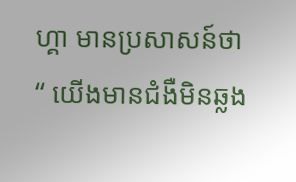ហ្គា មានប្រសាសន៍ថា “ យើងមានជំងឺមិនឆ្លង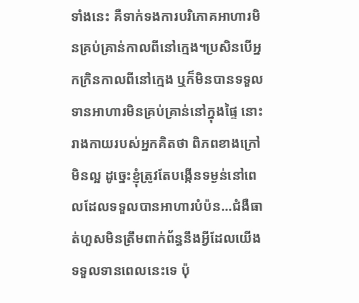ទាំងនេះ គឺទាក់ទងការបរិភោគអាហារមិនគ្រប់គ្រាន់កាលពីនៅក្មេង។ប្រសិនបើអ្នកក្រិនកាលពីនៅក្មេង ឬក៏មិនបានទទួលទានអាហារមិនគ្រប់គ្រាន់នៅក្នុងផ្ទៃ នោះរាងកាយរបស់អ្នកគិតថា ពិភពខាងក្រៅមិនល្អ ដូច្នេះខ្ញុំត្រូវតែបង្កើនទម្ងន់នៅពេលដែលទទួលបានអាហារបំប៉ន…ជំងឺធាត់ហួសមិនត្រឹមពាក់ព័ន្ធនឹងអ្វីដែលយើងទទួលទានពេលនេះទេ ប៉ុ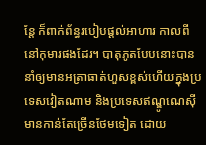ន្តែ ក៏ពាក់ព័ន្ធរបៀបផ្ដល់អាហារ កាលពីនៅកុមារផងដែរ។ បាតុភូតបែបនោះបាននាំឲ្យមានអត្រាធាត់ហួសខ្ពស់ហើយក្នុងប្រទេសវៀតណាម និងប្រទេសឥណ្ឌូណេស៊ីមានកាន់តែច្រើនថែមទៀត ដោយ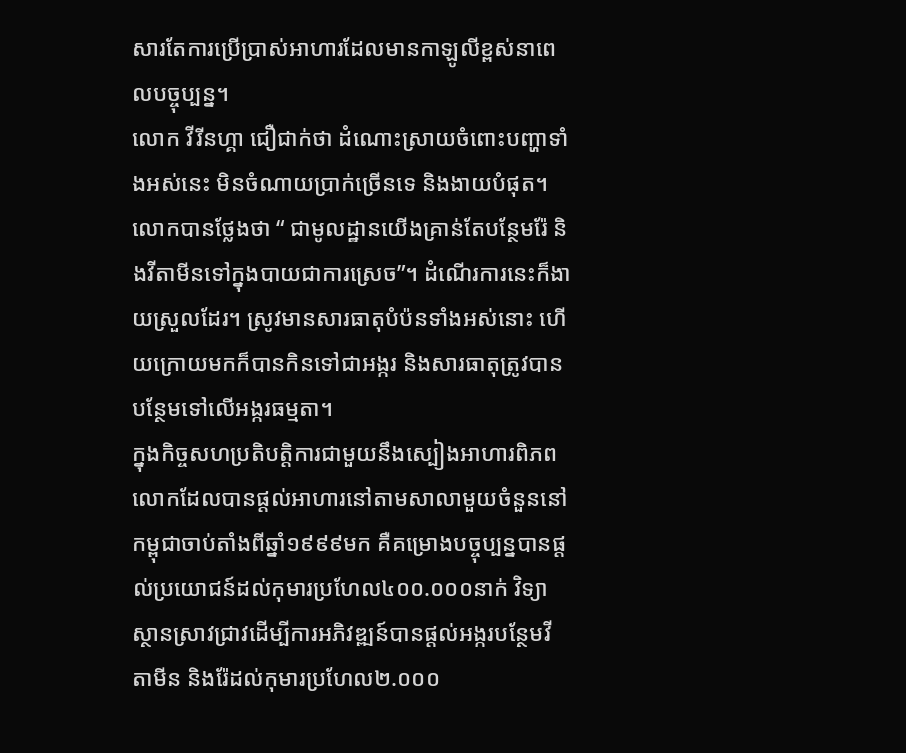សារតែការប្រើប្រាស់អាហារដែលមានកាឡូលីខ្ពស់នាពេលបច្ចុប្បន្ន។
លោក វីរីនហ្គា ជឿជាក់ថា ដំណោះស្រាយចំពោះបញ្ហាទាំងអស់នេះ មិនចំណាយប្រាក់ច្រើនទេ និងងាយបំផុត។ លោកបានថ្លែងថា “ ជាមូលដ្ឋានយើងគ្រាន់តែបន្ថែមរ៉ែ និងវីតាមីនទៅក្នុងបាយជាការស្រេច”។ ដំណើរការនេះក៏ងាយស្រួលដែរ។ ស្រូវមានសារធាតុបំប៉នទាំងអស់នោះ ហើយក្រោយមកក៏បានកិនទៅជាអង្ករ និងសារធាតុត្រូវបានបន្ថែមទៅលើអង្ករធម្មតា។
ក្នុងកិច្ចសហប្រតិបត្តិការជាមួយនឹងស្បៀងអាហារពិភពលោកដែលបានផ្តល់អាហារនៅតាមសាលាមួយចំនួននៅកម្ពុជាចាប់តាំងពីឆ្នាំ១៩៩៩មក គឺគម្រោងបច្ចុប្បន្នបានផ្ដល់ប្រយោជន៍ដល់កុមារប្រហែល៤០០.០០០នាក់ វិទ្យាស្ថានស្រាវជ្រាវដើម្បីការអភិវឌ្ឍន៍បានផ្ដល់អង្ករបន្ថែមវីតាមីន និងរ៉ែដល់កុមារប្រហែល២.០០០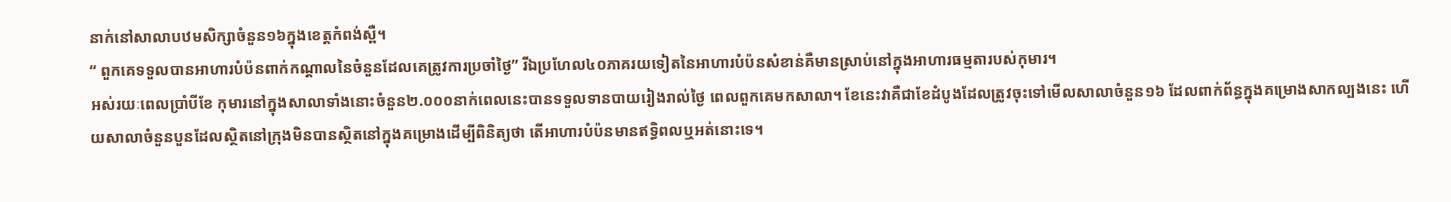នាក់នៅសាលាបឋមសិក្សាចំនួន១៦ក្នុងខេត្តកំពង់ស្ពឺ។
“ ពួកគេទទួលបានអាហារបំប៉នពាក់កណ្ដាលនៃចំនួនដែលគេត្រូវការប្រចាំថ្ងៃ” រីឯប្រហែល៤០ភាគរយទៀតនៃអាហារបំប៉នសំខាន់គឺមានស្រាប់នៅក្នុងអាហារធម្មតារបស់កុមារ។
អស់រយៈពេលប្រាំបីខែ កុមារនៅក្នុងសាលាទាំងនោះចំនួន២.០០០នាក់ពេលនេះបានទទួលទានបាយរៀងរាល់ថ្ងៃ ពេលពួកគេមកសាលា។ ខែនេះវាគឺជាខែដំបូងដែលត្រូវចុះទៅមើលសាលាចំនួន១៦ ដែលពាក់ព័ន្ធក្នុងគម្រោងសាកល្បងនេះ ហើយសាលាចំនួនបួនដែលស្ថិតនៅក្រុងមិនបានស្ថិតនៅក្នុងគម្រោងដើម្បីពិនិត្យថា តើអាហារបំប៉នមានឥទ្ធិពលឬអត់នោះទេ។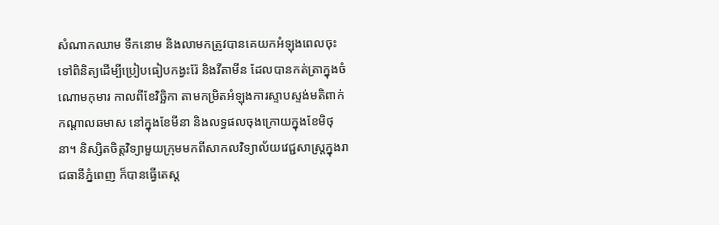សំណាកឈាម ទឹកនោម និងលាមកត្រូវបានគេយកអំឡុងពេលចុះទៅពិនិត្យដើម្បីប្រៀបធៀបកង្វះរ៉ែ និងវីតាមីន ដែលបានកត់ត្រាក្នុងចំណោមកុមារ កាលពីខែវិច្ឆិកា តាមកម្រិតអំឡុងការស្ទាបស្ទង់មតិពាក់កណ្ដាលឆមាស នៅក្នុងខែមីនា និងលទ្ធផលចុងក្រោយក្នុងខែមិថុនា។ និស្សិតចិត្តវិទ្យាមួយក្រុមមកពីសាកលវិទ្យាល័យវេជ្ជសាស្រ្តក្នុងរាជធានីភ្នំពេញ ក៏បានធ្វើតេស្ត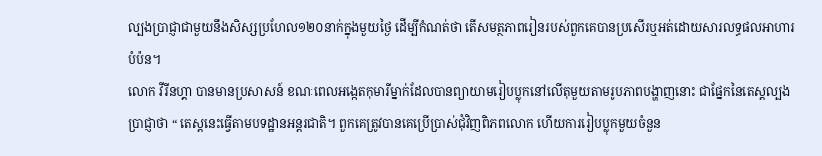ល្បងប្រាជ្ញាជាមួយនឹងសិស្សប្រហែល១២០នាក់ក្នុងមួយថ្ងៃ ដើម្បីកំណត់ថា តើសមត្ថភាពរៀនរបស់ពួកគេបានប្រសើរឬអត់ដោយសារលទ្ធផលអាហារបំប៉ន។
លោក វីរីនហ្គា បានមានប្រសាសន៍ ខណៈពេលអង្កេតកុមារីម្នាក់ដែលបានព្យាយាមរៀបប្លុកនៅលើតុមួយតាមរូបភាពបង្ហាញនោះ ជាផ្នែកនៃតេស្តល្បងប្រាជ្ញាថា “ តេស្តនេះធ្វើតាមបទដ្ឋានអន្តរជាតិ។ ពួកគេត្រូវបានគេប្រើប្រាស់ជុំវិញពិភពលោក ហើយការរៀបប្លុកមួយចំនួន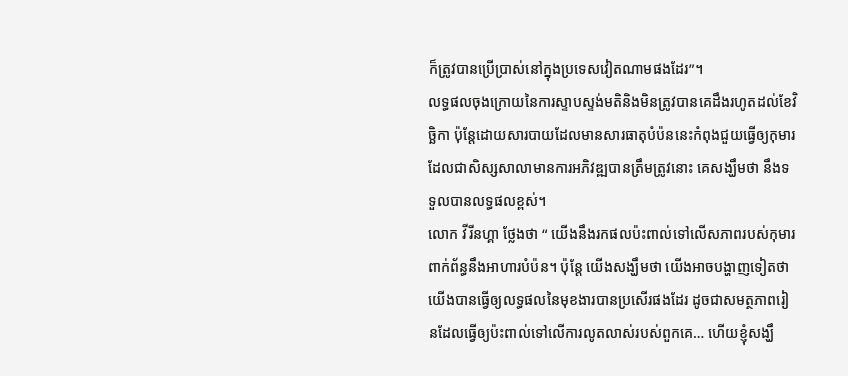ក៏ត្រូវបានប្រើប្រាស់នៅក្នុងប្រទេសវៀតណាមផងដែរ”។
លទ្ធផលចុងក្រោយនៃការស្ទាបស្ទង់មតិនិងមិនត្រូវបានគេដឹងរហូតដល់ខែវិច្ឆិកា ប៉ុន្តែដោយសារបាយដែលមានសារធាតុបំប៉ននេះកំពុងជួយធ្វើឲ្យកុមារដែលជាសិស្សសាលាមានការអភិវឌ្ឍបានត្រឹមត្រូវនោះ គេសង្ឃឹមថា នឹងទទួលបានលទ្ធផលខ្ពស់។
លោក វីរីនហ្គា ថ្លែងថា “ យើងនឹងរកផលប៉ះពាល់ទៅលើសភាពរបស់កុមារពាក់ព័ន្ធនឹងអាហារបំប៉ន។ ប៉ុន្តែ យើងសង្ឃឹមថា យើងអាចបង្ហាញទៀតថាយើងបានធ្វើឲ្យលទ្ធផលនៃមុខងារបានប្រសើរផងដែរ ដូចជាសមត្ថភាពរៀនដែលធ្វើឲ្យប៉ះពាល់ទៅលើការលូតលាស់របស់ពួកគេ… ហើយខ្ញុំសង្ឃឹ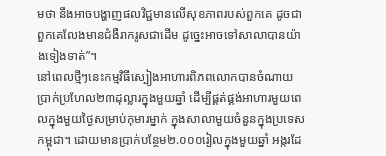មថា នឹងអាចបង្ហាញផលវិជ្ជមានលើសុខភាពរបស់ពួកគេ ដូចជាពួកគេលែងមានជំងឺរាករូសជាដើម ដូច្នេះអាចទៅសាលាបានយ៉ាងទៀងទាត់”។
នៅពេលថ្មីៗនេះកម្មវិធីស្បៀងអាហារពិភពលោកបានចំណាយប្រាក់ប្រហែល២៣ដុល្លារក្នុងមួយឆ្នាំ ដើម្បីផ្គត់ផ្គង់អាហារមួយពេលក្នុងមួយថ្ងៃសម្រាប់កុមារម្នាក់ ក្នុងសាលាមួយចំនួនក្នុងប្រទេសកម្ពុជា។ ដោយមានប្រាក់បន្ថែម២.០០០រៀលក្នុងមួយឆ្នាំ អង្ករដែ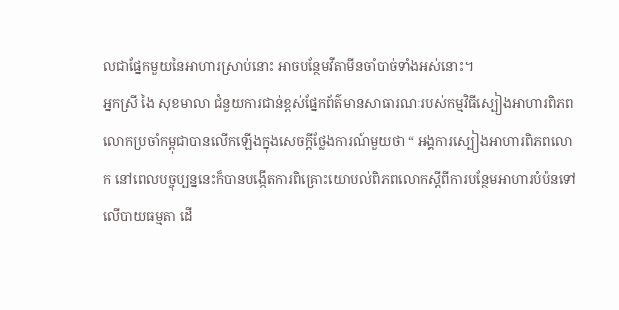លជាផ្នែកមួយនៃអាហារស្រាប់នោះ អាចបន្ថែមវីតាមីនចាំបាច់ទាំងអស់នោះ។
អ្នកស្រី ងៃ សុខមាលា ជំនួយការជាន់ខ្ពស់ផ្នែកព័ត៌មានសាធារណៈរបស់កម្មវិធីស្បៀងអាហារពិភពលោកប្រចាំកម្ពុជាបានលើកឡើងក្នុងសេចក្តីថ្លែងការណ៍មួយថា “ អង្គការស្បៀងអាហារពិភពលោក នៅពេលបច្ចុប្បន្ននេះក៏បានបង្កើតការពិគ្រោះយោបល់ពិភពលោកស្ដីពីការបន្ថែមអាហារបំប៉នទៅលើបាយធម្មតា ដើ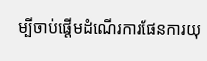ម្បីចាប់ផ្ដើមដំណើរការផែនការយុ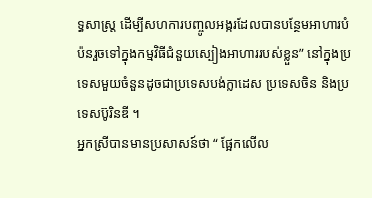ទ្ធសាស្ត្រ ដើម្បីសហការបញ្ចូលអង្ករដែលបានបន្ថែមអាហារបំប៉នរួចទៅក្នុងកម្មវិធីជំនួយស្បៀងអាហាររបស់ខ្លួន” នៅក្នុងប្រទេសមួយចំនួនដូចជាប្រទេសបង់ក្លាដេស ប្រទេសចិន និងប្រទេសប៊ូរិនឌី ។
អ្នកស្រីបានមានប្រសាសន៍ថា “ ផ្អែកលើល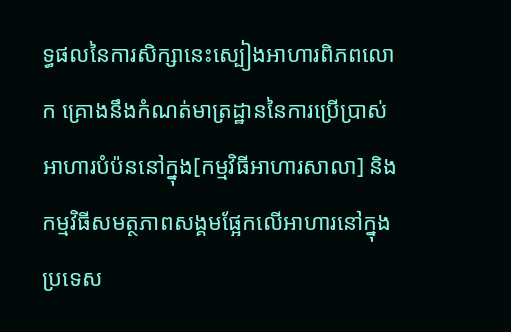ទ្ធផលនៃការសិក្សានេះស្បៀងអាហារពិភពលោក គ្រោងនឹងកំណត់មាត្រដ្ឋាននៃការប្រើប្រាស់អាហារបំប៉ននៅក្នុង[កម្មវិធីអាហារសាលា] និងកម្មវិធីសមត្ថភាពសង្គមផ្អែកលើអាហារនៅក្នុងប្រទេស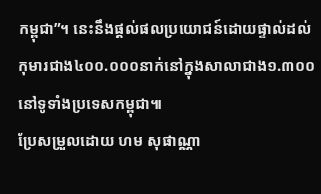កម្ពុជា”។ នេះនឹងផ្ដល់ផលប្រយោជន៍ដោយផ្ទាល់ដល់កុមារជាង៤០០.០០០នាក់នៅក្នុងសាលាជាង១.៣០០នៅទូទាំងប្រទេសកម្ពុជា៕
ប្រែសម្រួលដោយ ហម សុផាណ្ណា